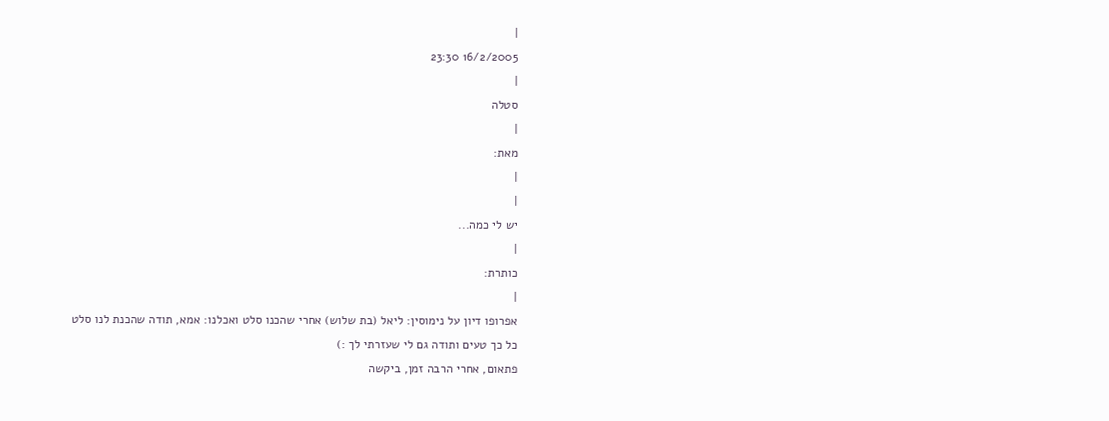|
16/2/2005 23:30
|
סטלה
|
מאת:
|
|
יש לי כמה...
|
כותרת:
|
אפרופו דיון על נימוסין: ליאל (בת שלוש) אחרי שהכנו סלט ואכלנו: אמא, תודה שהכנת לנו סלט כל כך טעים ותודה גם לי שעזרתי לך :)
פתאום, אחרי הרבה זמן, ביקשה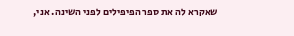שאקרא לה את ספר הפיפילים לפני השינה. אני,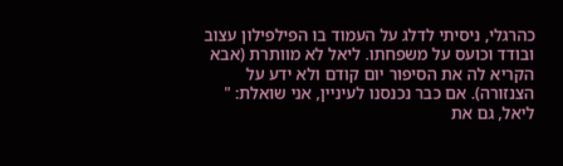כהרגלי, ניסיתי לדלג על העמוד בו הפילפילון עצוב ובודד וכועס על משפחתו. ליאל לא מוותרת (אבא הקריא לה את הסיפור יום קודם ולא ידע על הצנזורה). אם כבר נכנסנו לעיניין, אני שואלת: " ליאל, גם את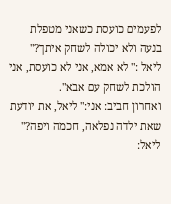לפעמים כועסת כשאני מטפלת בנעה ולא יכולה לשחק איתך?" ליאל :" לא אמא, אני לא כועסת, אני הולכת לשחק עם אבא".
ואחרון חביב: אני:" ליאל, את יודעת שאת ילדה נפלאה, חכמה ויפה?" ליאל: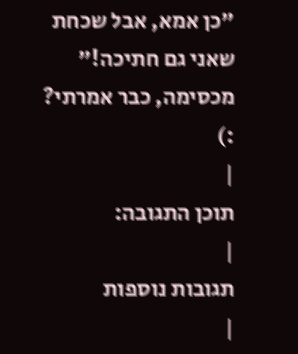"כן אמא, אבל שכחת שאני גם חתיכה!"
מכסימה, כבר אמרתי? :)
|
תוכן התגובה:
|
תגובות נוספות
|